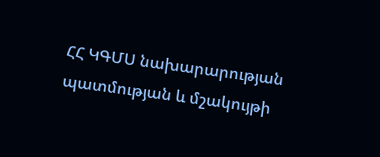ՀՀ ԿԳՄՍ նախարարության պատմության և մշակույթի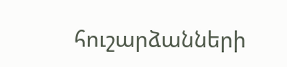հուշարձանների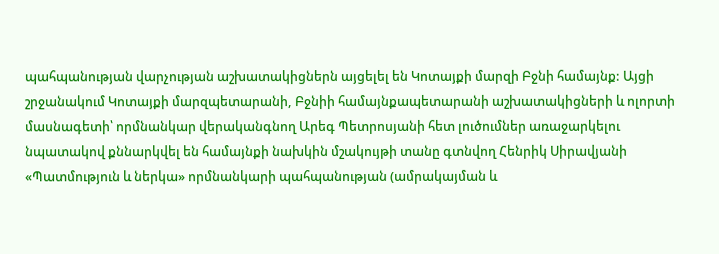պահպանության վարչության աշխատակիցներն այցելել են Կոտայքի մարզի Բջնի համայնք: Այցի շրջանակում Կոտայքի մարզպետարանի, Բջնիի համայնքապետարանի աշխատակիցների և ոլորտի մասնագետի՝ որմնանկար վերականգնող Արեգ Պետրոսյանի հետ լուծումներ առաջարկելու նպատակով քննարկվել են համայնքի նախկին մշակույթի տանը գտնվող Հենրիկ Սիրավյանի «Պատմություն և ներկա» որմնանկարի պահպանության (ամրակայման և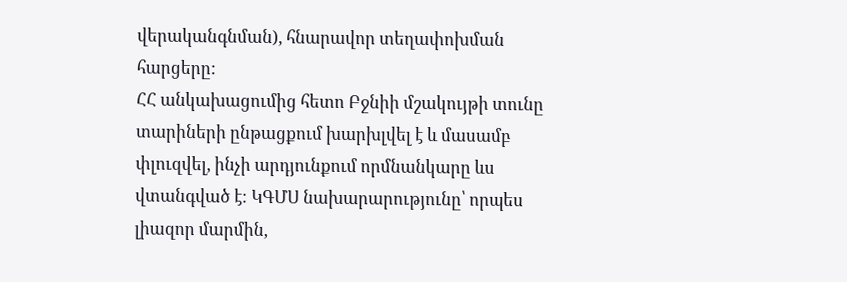վերականգնման), հնարավոր տեղափոխման հարցերը:
ՀՀ անկախացումից հետո Բջնիի մշակույթի տունը տարիների ընթացքում խարխլվել է և մասամբ փլուզվել, ինչի արդյունքում որմնանկարը ևս վտանգված է։ ԿԳՄՍ նախարարությունը՝ որպես լիազոր մարմին,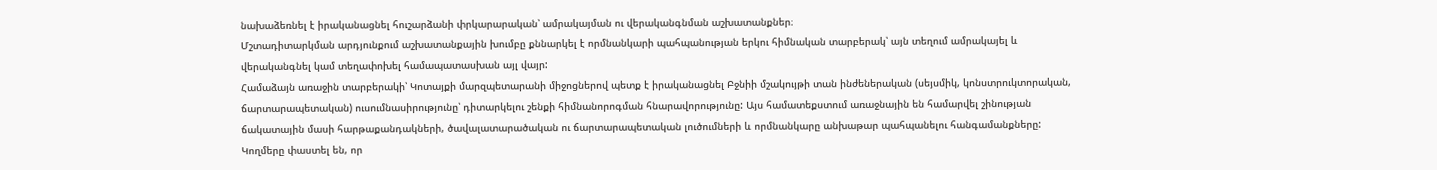նախաձեռնել է իրականացնել հուշարձանի փրկարարական՝ ամրակայման ու վերականգնման աշխատանքներ։
Մշտադիտարկման արդյունքում աշխատանքային խումբը քննարկել է որմնանկարի պահպանության երկու հիմնական տարբերակ՝ այն տեղում ամրակայել և վերականգնել կամ տեղափոխել համապատասխան այլ վայր:
Համաձայն առաջին տարբերակի՝ Կոտայքի մարզպետարանի միջոցներով պետք է իրականացնել Բջնիի մշակույթի տան ինժեներական (սեյսմիկ, կոնստրուկտորական, ճարտարապետական) ուսումնասիրությունը՝ դիտարկելու շենքի հիմնանորոգման հնարավորությունը: Այս համատեքստում առաջնային են համարվել շինության ճակատային մասի հարթաքանդակների, ծավալատարածական ու ճարտարապետական լուծումների և որմնանկարը անխաթար պահպանելու հանգամանքները:
Կողմերը փաստել են, որ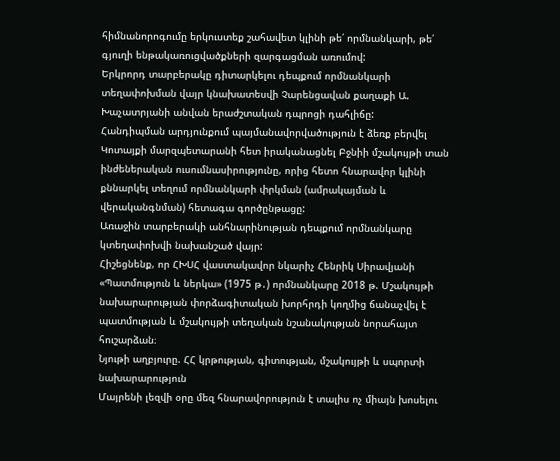հիմնանորոգումը երկուստեք շահավետ կլինի թե՛ որմնանկարի, թե՛ գյուղի ենթակառուցվածքների զարգացման առումով:
Երկրորդ տարբերակը դիտարկելու դեպքում որմնանկարի տեղափոխման վայր կնախատեսվի Չարենցավան քաղաքի Ա. Խաչատրյանի անվան երաժշտական դպրոցի դահլիճը:
Հանդիպման արդյունքում պայմանավորվածություն է ձեռք բերվել Կոտայքի մարզպետարանի հետ իրականացնել Բջնիի մշակույթի տան ինժեներական ուսումնասիրությունը, որից հետո հնարավոր կլինի քննարկել տեղում որմնանկարի փրկման (ամրակայման և վերականգնման) հետագա գործընթացը:
Առաջին տարբերակի անհնարինության դեպքում որմնանկարը կտեղափոխվի նախանշած վայր:
Հիշեցնենք, որ ՀԽՍՀ վաստակավոր նկարիչ Հենրիկ Սիրավյանի «Պատմություն և ներկա» (1975 թ․) որմնանկարը 2018 թ. Մշակույթի նախարարության փորձագիտական խորհրդի կողմից ճանաչվել է պատմության և մշակույթի տեղական նշանակության նորահայտ հուշարձան։
Նյութի աղբյուրը. ՀՀ կրթության, գիտության, մշակույթի և սպորտի նախարարություն
Մայրենի լեզվի օրը մեզ հնարավորություն է տալիս ոչ միայն խոսելու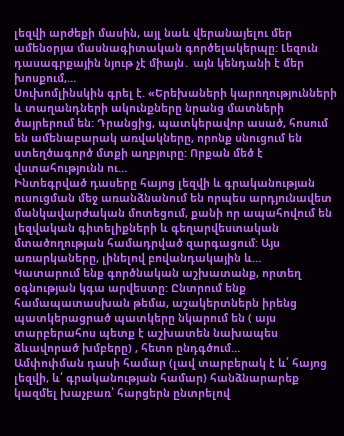լեզվի արժեքի մասին, այլ նաև վերանայելու մեր ամենօրյա մասնագիտական գործելակերպը: Լեզուն դասագրքային նյութ չէ միայն․ այն կենդանի է մեր խոսքում,…
Սուխոմլինսկին գրել է. «Երեխաների կարողությունների և տաղանդների ակունքները նրանց մատների ծայրերում են: Դրանցից, պատկերավոր ասած, հոսում են ամենաբարակ առվակները, որոնք սնուցում են ստեղծագործ մտքի աղբյուրը: Որքան մեծ է վստահությունն ու…
Ինտեգրված դասերը հայոց լեզվի և գրականության ուսուցման մեջ առանձնանում են որպես արդյունավետ մանկավարժական մոտեցում, քանի որ ապահովում են լեզվական գիտելիքների և գեղարվեստական մտածողության համադրված զարգացում: Այս առարկաները, լինելով բովանդակային և…
Կատարում ենք գործնական աշխատանք, որտեղ օգնության կգա արվեստը: Ընտրում ենք համապատասխան թեմա, աշակերտներն իրենց պատկերացրած պատկերը նկարում են ( այս տարբերահոս պետք է աշխատեն նախապես ձևավորած խմբերը) , հետո ընդգծում…
Ամփոփման դասի համար (լավ տարբերակ է և՛ հայոց լեզվի, և՛ գրականության համար) հանձնարարեք կազմել խաչբառ՝ հարցերն ընտրելով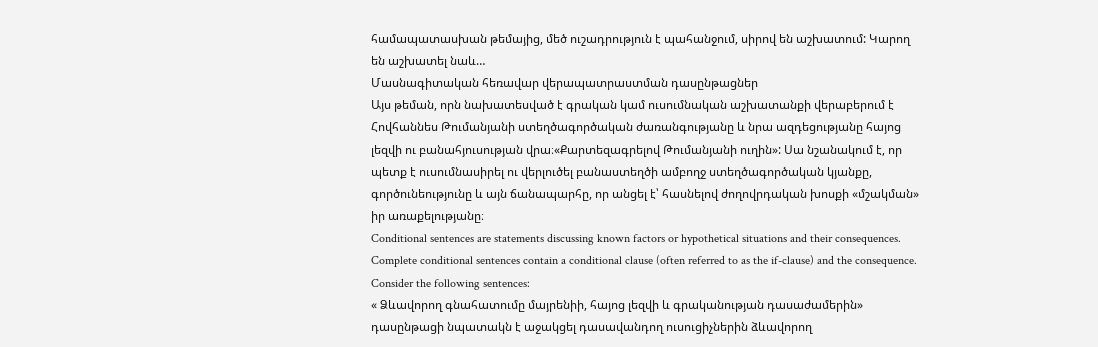համապատասխան թեմայից, մեծ ուշադրություն է պահանջում, սիրով են աշխատում: Կարող են աշխատել նաև…
Մասնագիտական հեռավար վերապատրաստման դասընթացներ
Այս թեման, որն նախատեսված է գրական կամ ուսումնական աշխատանքի վերաբերում է Հովհաննես Թումանյանի ստեղծագործական ժառանգությանը և նրա ազդեցությանը հայոց լեզվի ու բանահյուսության վրա։«Քարտեզագրելով Թումանյանի ուղին»: Սա նշանակում է, որ պետք է ուսումնասիրել ու վերլուծել բանաստեղծի ամբողջ ստեղծագործական կյանքը, գործունեությունը և այն ճանապարհը, որ անցել է՝ հասնելով ժողովրդական խոսքի «մշակման» իր առաքելությանը։
Conditional sentences are statements discussing known factors or hypothetical situations and their consequences. Complete conditional sentences contain a conditional clause (often referred to as the if-clause) and the consequence. Consider the following sentences:
« Ձևավորող գնահատումը մայրենիի, հայոց լեզվի և գրականության դասաժամերին» դասընթացի նպատակն է աջակցել դասավանդող ուսուցիչներին ձևավորող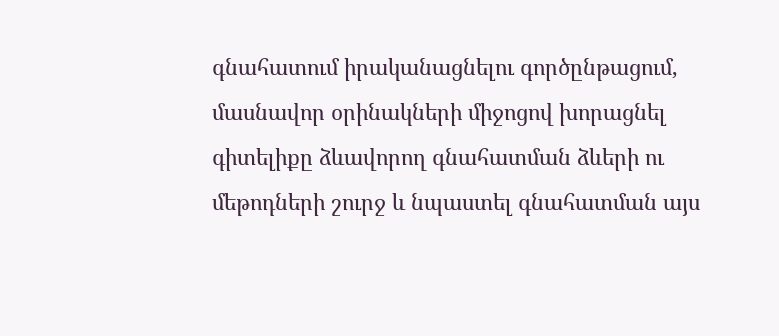գնահատում իրականացնելու գործընթացում, մասնավոր օրինակների միջոցով խորացնել գիտելիքը ձևավորող գնահատման ձևերի ու մեթոդների շուրջ և նպաստել գնահատման այս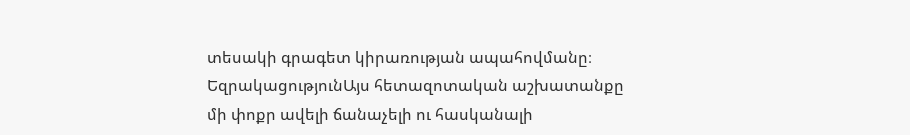տեսակի գրագետ կիրառության ապահովմանը։
ԵզրակացությունԱյս հետազոտական աշխատանքը մի փոքր ավելի ճանաչելի ու հասկանալի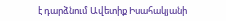է դարձնում Ավետիք Իսահակյանի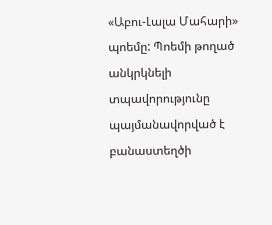«Աբու-Լալա Մահարի» պոեմը: Պոեմի թողած անկրկնելի տպավորությունը պայմանավորված է բանաստեղծի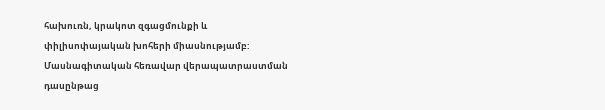հախուռն, կրակոտ զգացմունքի և փիլիսոփայական խոհերի միասնությամբ:
Մասնագիտական հեռավար վերապատրաստման դասընթաց